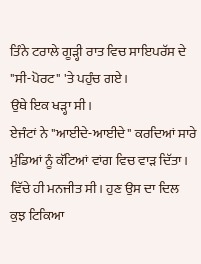ਤਿੰਨੇ ਟਰਾਲੇ ਗੂੜ੍ਹੀ ਰਾਤ ਵਿਚ ਸਾਇਪਰੱਸ ਦੇ "ਸੀ-ਪੋਰਟ" 'ਤੇ ਪਹੁੰਚ ਗਏ।
ਉਥੇ ਇਕ ਖੜ੍ਹਾ ਸੀ।
ਏਜੰਟਾਂ ਨੇ "ਆਈਦੇ-ਆਈਦੇ" ਕਰਦਿਆਂ ਸਾਰੇ ਮੁੰਡਿਆਂ ਨੂੰ ਕੱਟਿਆਂ ਵਾਂਗ ਵਿਚ ਵਾੜ ਦਿੱਤਾ। ਵਿੱਚੇ ਹੀ ਮਨਜੀਤ ਸੀ। ਹੁਣ ਉਸ ਦਾ ਦਿਲ ਕੁਝ ਟਿਕਿਆ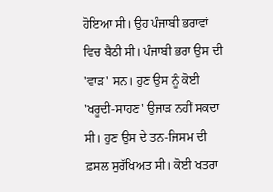ਹੋਇਆ ਸੀ। ਉਹ ਪੰਜਾਬੀ ਭਰਾਵਾਂ ਵਿਚ ਬੈਠੀ ਸੀ। ਪੰਜਾਬੀ ਭਰਾ ਉਸ ਦੀ 'ਵਾੜ' ਸਨ। ਹੁਣ ਉਸ ਨੂੰ ਕੋਈ 'ਖਰੂਦੀ-ਸਾਹਣ' ਉਜਾੜ ਨਹੀਂ ਸਕਦਾ ਸੀ। ਹੁਣ ਉਸ ਦੇ ਤਨ-ਜਿਸਮ ਦੀ ਫ਼ਸਲ ਸੁਰੱਖਿਅਤ ਸੀ। ਕੋਈ ਖਤਰਾ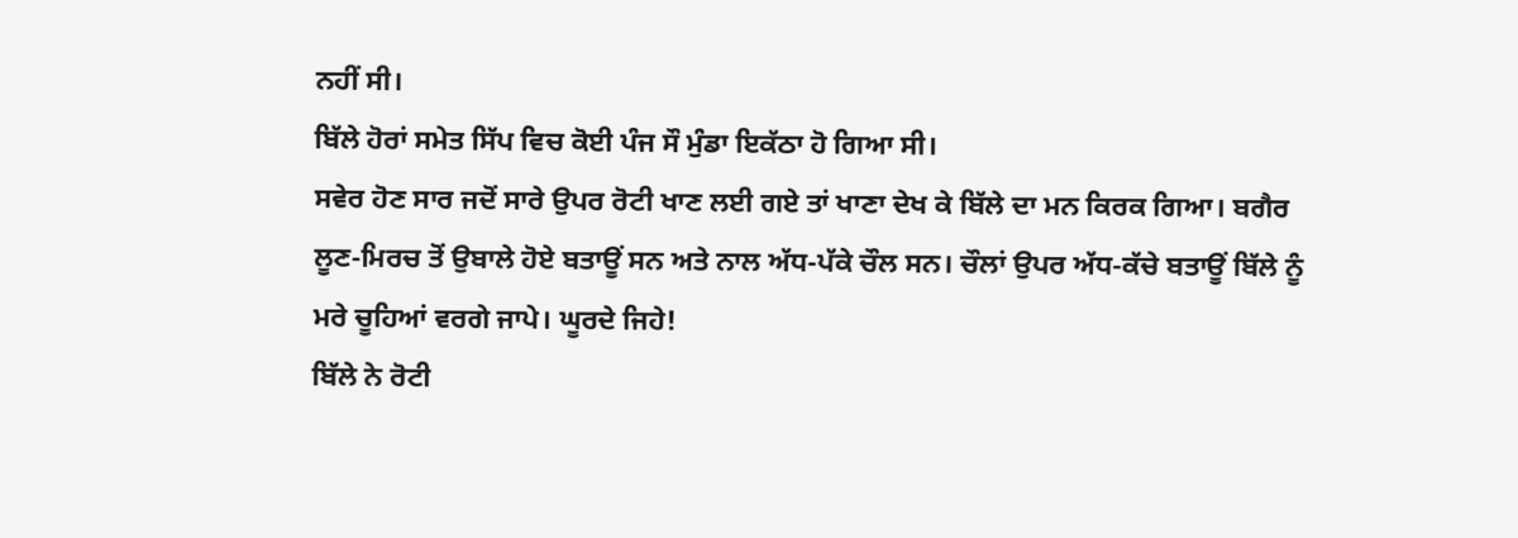ਨਹੀਂ ਸੀ।
ਬਿੱਲੇ ਹੋਰਾਂ ਸਮੇਤ ਸਿੱਪ ਵਿਚ ਕੋਈ ਪੰਜ ਸੌ ਮੁੰਡਾ ਇਕੱਠਾ ਹੋ ਗਿਆ ਸੀ।
ਸਵੇਰ ਹੋਣ ਸਾਰ ਜਦੋਂ ਸਾਰੇ ਉਪਰ ਰੋਟੀ ਖਾਣ ਲਈ ਗਏ ਤਾਂ ਖਾਣਾ ਦੇਖ ਕੇ ਬਿੱਲੇ ਦਾ ਮਨ ਕਿਰਕ ਗਿਆ। ਬਗੈਰ ਲੂਣ-ਮਿਰਚ ਤੋਂ ਉਬਾਲੇ ਹੋਏ ਬਤਾਊਂ ਸਨ ਅਤੇ ਨਾਲ ਅੱਧ-ਪੱਕੇ ਚੌਲ ਸਨ। ਚੌਲਾਂ ਉਪਰ ਅੱਧ-ਕੱਚੇ ਬਤਾਊਂ ਬਿੱਲੇ ਨੂੰ ਮਰੇ ਚੂਹਿਆਂ ਵਰਗੇ ਜਾਪੇ। ਘੂਰਦੇ ਜਿਹੇ!
ਬਿੱਲੇ ਨੇ ਰੋਟੀ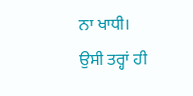ਨਾ ਖਾਧੀ।
ਉਸੀ ਤਰ੍ਹਾਂ ਹੀ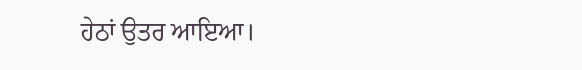ਹੇਠਾਂ ਉਤਰ ਆਇਆ।